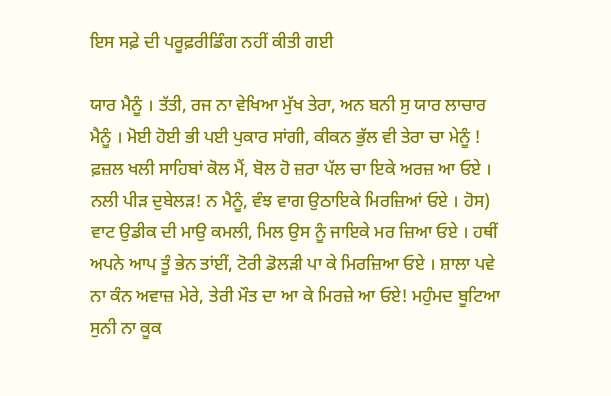ਇਸ ਸਫ਼ੇ ਦੀ ਪਰੂਫ਼ਰੀਡਿੰਗ ਨਹੀਂ ਕੀਤੀ ਗਈ

ਯਾਰ ਮੈਨੂੰ । ਤੱਤੀ, ਰਜ ਨਾ ਵੇਖਿਆ ਮੁੱਖ ਤੇਰਾ, ਅਨ ਬਨੀ ਸੁ ਯਾਰ ਲਾਚਾਰ ਮੈਨੂੰ । ਮੋਈ ਹੋਈ ਭੀ ਪਈ ਪੁਕਾਰ ਸਾਂਗੀ, ਕੀਕਨ ਭੁੱਲ ਵੀ ਤੇਰਾ ਚਾ ਮੇਨੂੰ ! ਫ਼ਜ਼ਲ ਖਲੀ ਸਾਹਿਬਾਂ ਕੋਲ ਮੈਂ, ਬੋਲ ਹੋ ਜ਼ਰਾ ਪੱਲ ਚਾ ਇਕੇ ਅਰਜ਼ ਆ ਓਏ । ਨਲੀ ਪੀੜ ਦੁਬੇਲੜ! ਨ ਮੈਨੂੰ, ਵੰਝ ਵਾਗ ਉਠਾਇਕੇ ਮਿਰਜ਼ਿਆਂ ਓਏ । ਹੋਸ) ਵਾਟ ਉਡੀਕ ਦੀ ਮਾਉ ਕਮਲੀ, ਮਿਲ ਉਸ ਨੂੰ ਜਾਇਕੇ ਮਰ ਜ਼ਿਆ ਓਏ । ਹਥੀਂ ਅਪਨੇ ਆਪ ਤੂੰ ਭੇਨ ਤਾਂਈਂ, ਟੋਰੀ ਡੋਲੜੀ ਪਾ ਕੇ ਮਿਰਜ਼ਿਆ ਓਏ । ਸ਼ਾਲਾ ਪਵੇ ਨਾ ਕੰਨ ਅਵਾਜ਼ ਮੇਰੇ, ਤੇਰੀ ਮੌਤ ਦਾ ਆ ਕੇ ਮਿਰਜ਼ੇ ਆ ਓਏ! ਮਹੁੰਮਦ ਬੂਟਿਆ ਸੁਨੀ ਨਾ ਕੂਕ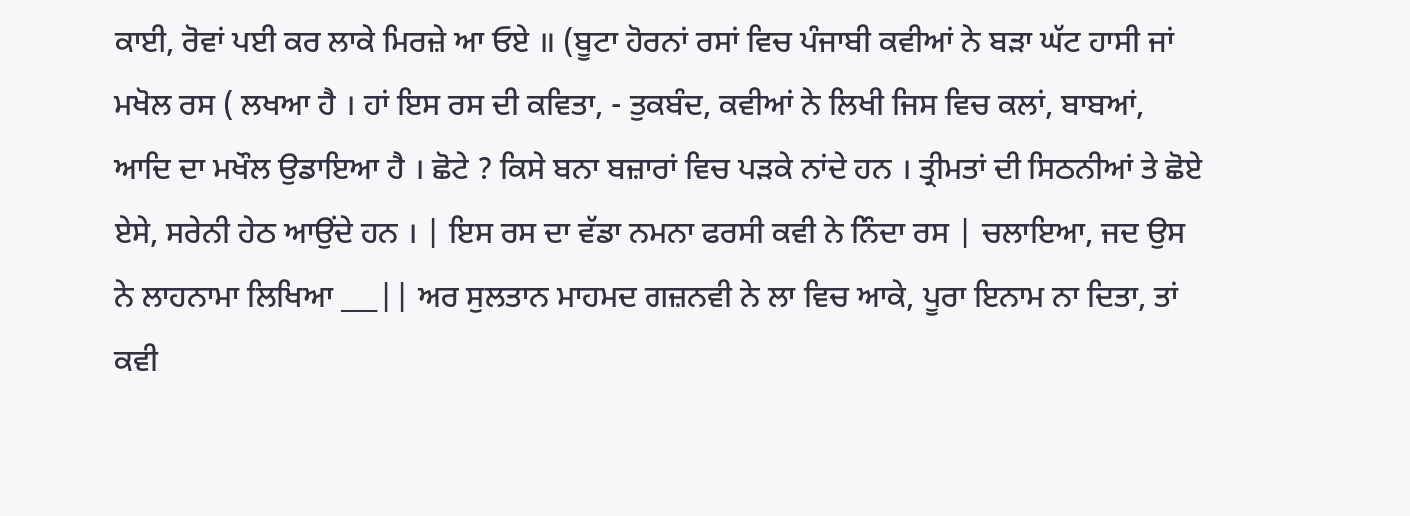ਕਾਈ, ਰੋਵਾਂ ਪਈ ਕਰ ਲਾਕੇ ਮਿਰਜ਼ੇ ਆ ਓਏ ॥ (ਬੂਟਾ ਹੋਰਨਾਂ ਰਸਾਂ ਵਿਚ ਪੰਜਾਬੀ ਕਵੀਆਂ ਨੇ ਬੜਾ ਘੱਟ ਹਾਸੀ ਜਾਂ ਮਖੋਲ ਰਸ ( ਲਖਆ ਹੈ । ਹਾਂ ਇਸ ਰਸ ਦੀ ਕਵਿਤਾ, - ਤੁਕਬੰਦ, ਕਵੀਆਂ ਨੇ ਲਿਖੀ ਜਿਸ ਵਿਚ ਕਲਾਂ, ਬਾਬਆਂ, ਆਦਿ ਦਾ ਮਖੌਲ ਉਡਾਇਆ ਹੈ । ਛੋਟੇ ? ਕਿਸੇ ਬਨਾ ਬਜ਼ਾਰਾਂ ਵਿਚ ਪੜਕੇ ਨਾਂਦੇ ਹਨ । ਤ੍ਰੀਮਤਾਂ ਦੀ ਸਿਠਨੀਆਂ ਤੇ ਛੋਏ ਏਸੇ, ਸਰੇਨੀ ਹੇਠ ਆਉਂਦੇ ਹਨ । | ਇਸ ਰਸ ਦਾ ਵੱਡਾ ਨਮਨਾ ਫਰਸੀ ਕਵੀ ਨੇ ਨਿੰਦਾ ਰਸ | ਚਲਾਇਆ, ਜਦ ਉਸ ਨੇ ਲਾਹਨਾਮਾ ਲਿਖਿਆ ___|| ਅਰ ਸੁਲਤਾਨ ਮਾਹਮਦ ਗਜ਼ਨਵੀ ਨੇ ਲਾ ਵਿਚ ਆਕੇ, ਪੂਰਾ ਇਨਾਮ ਨਾ ਦਿਤਾ, ਤਾਂ ਕਵੀ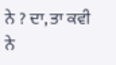ਨੇ ? ਦਾ, ਤਾ ਕਵੀ ਨੇ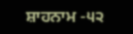ਸ਼ਾਹਨਾਮ -੫੨